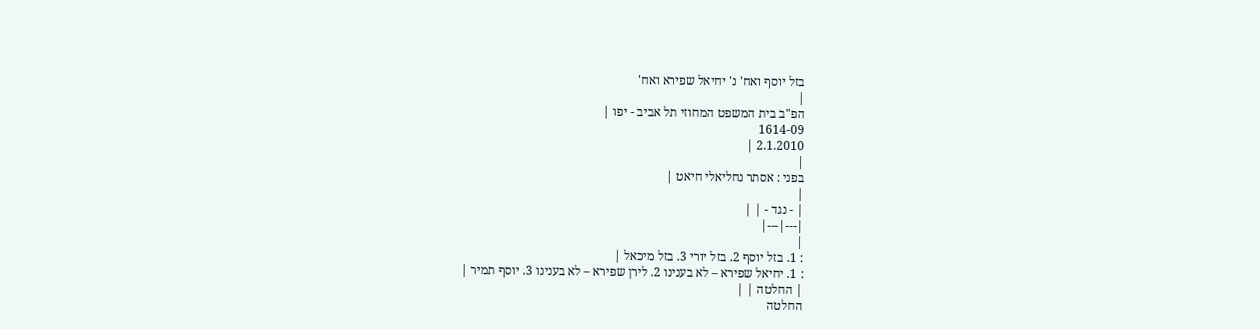בזל יוסף ואח' נ' יחיאל שפירא ואח'
|
הפ"ב בית המשפט המחוזי תל אביב - יפו |
1614-09
2.1.2010 |
|
בפני : אסתר נחליאלי חיאט |
|
| - נגד - | |
|---|---|
|
: 1. בזל יוסף 2. בזל יורי 3. בזל מיכאל |
: 1. יחיאל שפירא – לא בענינו 2. לירן שפירא – לא בענינו 3. יוסף תמיר |
| החלטה | |
החלטה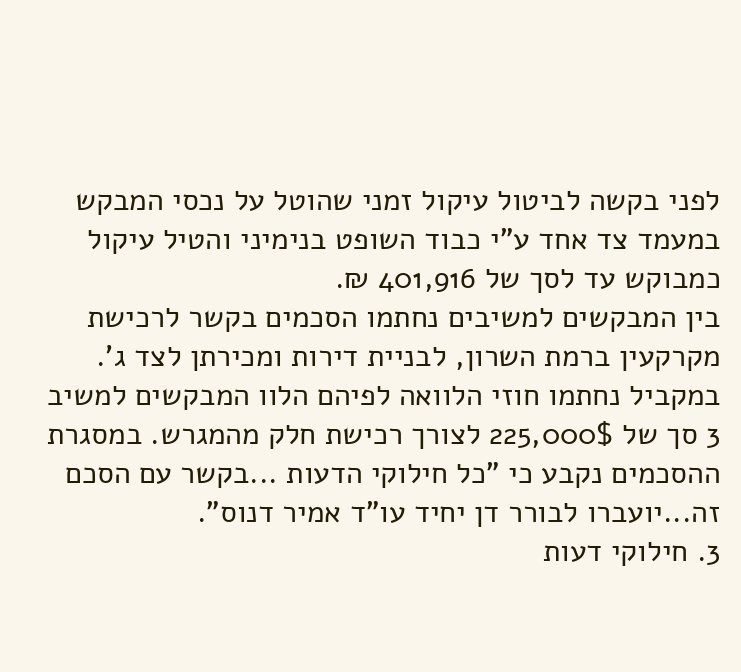לפני בקשה לביטול עיקול זמני שהוטל על נכסי המבקש במעמד צד אחד ע"י כבוד השופט בנימיני והטיל עיקול כמבוקש עד לסך של 401,916 ₪.
בין המבקשים למשיבים נחתמו הסכמים בקשר לרכישת מקרקעין ברמת השרון, לבניית דירות ומכירתן לצד ג'. במקביל נחתמו חוזי הלוואה לפיהם הלוו המבקשים למשיב 3 סך של 225,000$ לצורך רכישת חלק מהמגרש. במסגרת ההסכמים נקבע כי "כל חילוקי הדעות ...בקשר עם הסכם זה...יועברו לבורר דן יחיד עו"ד אמיר דנוס".
3. חילוקי דעות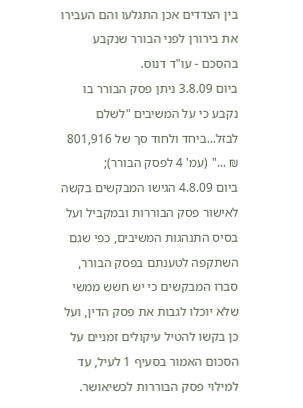בין הצדדים אכן התגלעו והם העבירו את בירורן לפני הבורר שנקבע בהסכם - עו"ד דנוס.
ביום 3.8.09 ניתן פסק הבורר בו נקבע כי על המשיבים "לשלם לבזל...ביחד ולחוד סך של 801,916 ₪ ..." (עמ' 4 לפסק הבורר);
ביום 4.8.09 הגישו המבקשים בקשה לאישור פסק הבוררות ובמקביל ועל בסיס התנהגות המשיבים, כפי שגם השתקפה לטענתם בפסק הבורר, סברו המבקשים כי יש חשש ממשי שלא יוכלו לגבות את פסק הדין, ועל כן בקשו להטיל עיקולים זמניים על הסכום האמור בסעיף 1 לעיל, עד למילוי פסק הבוררות לכשיאושר.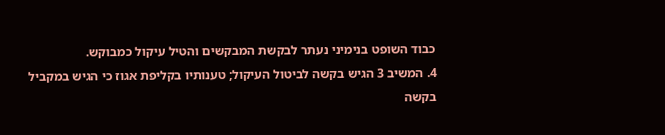כבוד השופט בנימיני נעתר לבקשת המבקשים והטיל עיקול כמבוקש.
4. המשיב 3 הגיש בקשה לביטול העיקול; טענותיו בקליפת אגוז כי הגיש במקביל בקשה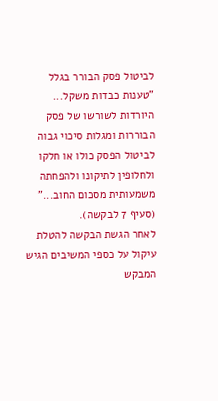לביטול פסק הבורר בגלל "טענות כבדות משקל... היורדות לשורשו של פסק הבוררות ומגלות סיכוי גבוה לביטול הפסק כולו או חלקו ולחלופין לתיקונו ולהפחתה משמעותית מסכום החוב..." (סעיף 7 לבקשה).
לאחר הגשת הבקשה להטלת עיקול על כספי המשיבים הגיש המבקש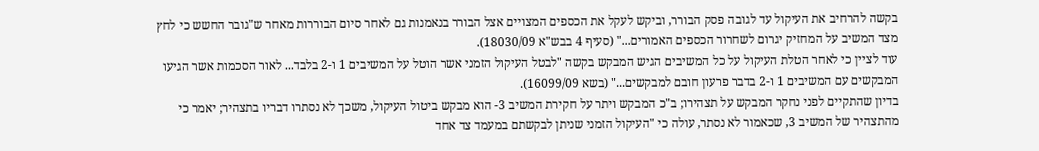בקשה להרחיב את העיקול עד לגובה פסק הבורר, וביקש לעקל את הכספים המצויים אצל הבורר בנאמנות גם לאחר סיום הבוררות מאחר ש"גובר החשש כי לחץ מצד המשיב על המחזיק יגרום לשחרור הכספים האמורים..." (סעיף 4 בבש"א 18030/09).
עוד לציין כי לאחר הטלת העיקול על כל המשיבים הגיש המבקש בקשה "לבטל העיקול הזמני אשר הוטל על המשיבים 1 ו-2 בלבד... לאור הסכמות אשר הגיעו המבקשים עם המשיבים 1 ו-2 בדבר פרעון חובם למבקשים..." (בשא 16099/09).
בדיון שהתקיים לפני נחקר המבקש על תצהירו; ב"כ המבקש ויתר על חקירת המשיב 3- הוא מבקש ביטול העיקול, משכך לא נסתרו דבריו בתצהיר; יאמר כי מהתצהיר של המשיב 3, שכאמור לא נסתר, עולה כי "העיקול הזמני שניתן לבקשתם במעמד צד אחד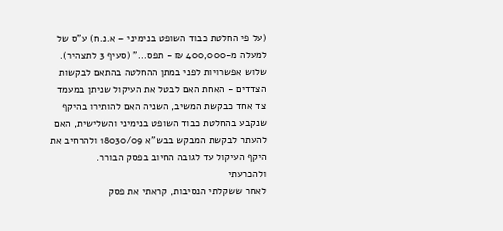(על פי החלטת כבוד השופט בנימיני – א.נ.ח) ע"ס של למעלה מ-400,000 ₪ - תפס..." (סעיף 3 לתצהיר).
שלוש אפשרויות לפני במתן ההחלטה בהתאם לבקשות הצדדים - האחת האם לבטל את העיקול שניתן במעמד צד אחד כבקשת המשיב, השניה האם להותירו בהיקף שנקבע בהחלטת כבוד השופט בנימיני והשלישית, האם להעתר לבקשת המבקש בבש"א 18030/09 ולהרחיב את היקף העיקול עד לגובה החיוב בפסק הבורר.
ולהכרעתי
לאחר ששקלתי הנסיבות, קראתי את פסק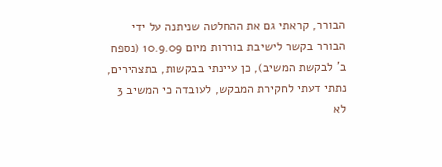הבורר, קראתי גם את ההחלטה שניתנה על ידי הבורר בקשר לישיבת בוררות מיום 10.9.09 (נספח ב' לבקשת המשיב), כן עיינתי בבקשות, בתצהירים, נתתי דעתי לחקירת המבקש, לעובדה כי המשיב 3 לא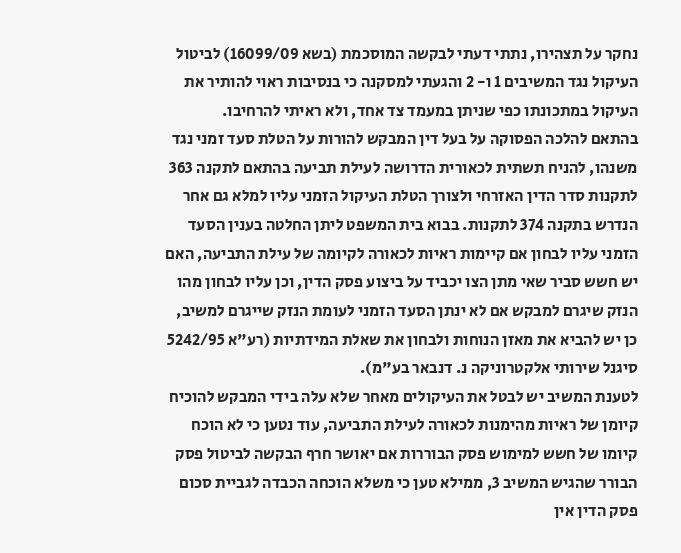נחקר על תצהירו, נתתי דעתי לבקשה המוסכמת (בשא 16099/09) לביטול העיקול נגד המשיבים 1 ו- 2 והגעתי למסקנה כי בנסיבות ראוי להותיר את העיקול במתכונתו כפי שניתן במעמד צד אחד, ולא ראיתי להרחיבו.
בהתאם להלכה הפסוקה על בעל דין המבקש להורות על הטלת סעד זמני נגד משנהו, להניח תשתית לכאורית הדרושה לעילת תביעה בהתאם לתקנה 363 לתקנות סדר הדין האזרחי ולצורך הטלת העיקול הזמני עליו למלא גם אחר הנדרש בתקנה 374 לתקנות. בבוא בית המשפט ליתן החלטה בענין הסעד הזמני עליו לבחון אם קיימות ראיות לכאורה לקיומה של עילת התביעה, האם יש חשש סביר שאי מתן הצו יכביד על ביצוע פסק הדין, וכן עליו לבחון מהו הנזק שיגרם למבקש אם לא ינתן הסעד הזמני לעומת הנזק שייגרם למשיב, כן יש להביא את מאזן הנוחות ולבחון את שאלת המידתיות (רע"א 5242/95 סיגנל שירותי אלקטרוניקה נ. דנבאר בע"מ).
לטענת המשיב יש לבטל את העיקולים מאחר שלא עלה בידי המבקש להוכיח קיומן של ראיות מהימנות לכאורה לעילת התביעה, עוד נטען כי לא הוכח קיומו של חשש למימוש פסק הבוררות אם יאושר חרף הבקשה לביטול פסק הבורר שהגיש המשיב 3, ממילא טען כי משלא הוכחה הכבדה לגביית סכום פסק הדין אין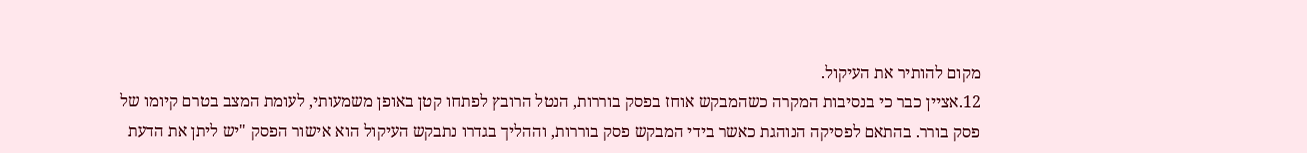מקום להותיר את העיקול.
12.אציין כבר כי בנסיבות המקרה כשהמבקש אוחז בפסק בוררות, הנטל הרובץ לפתחו קטן באופן משמעותי, לעומת המצב בטרם קיומו של פסק בורר. בהתאם לפסיקה הנוהגת כאשר בידי המבקש פסק בוררות, וההליך בגדרו נתבקש העיקול הוא אישור הפסק "יש ליתן את הדעת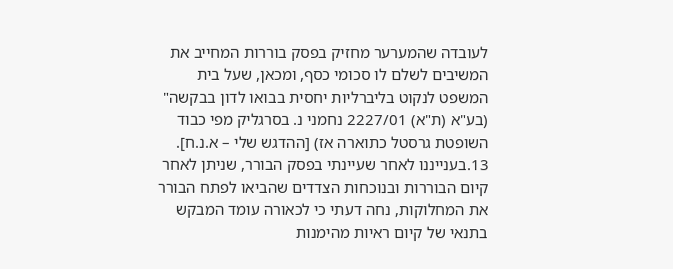לעובדה שהמערער מחזיק בפסק בוררות המחייב את המשיבים לשלם לו סכומי כסף, ומכאן, שעל בית המשפט לנקוט בליברליות יחסית בבואו לדון בבקשה" (בע"א (ת"א) 2227/01 נחמני נ. בסרגליק מפי כבוד השופטת גרסטל כתוארה אז) [ההדגש שלי – א.נ.ח].
13.בענייננו לאחר שעיינתי בפסק הבורר, שניתן לאחר קיום הבוררות ובנוכחות הצדדים שהביאו לפתח הבורר את המחלוקות, נחה דעתי כי לכאורה עומד המבקש בתנאי של קיום ראיות מהימנות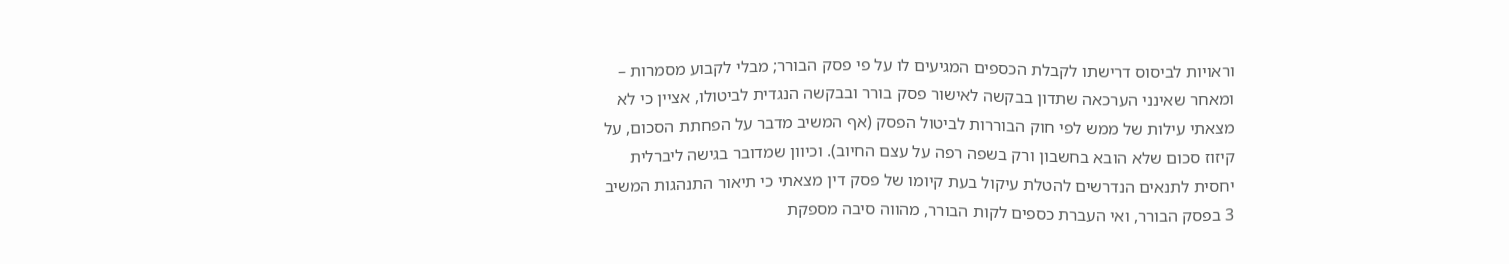וראויות לביסוס דרישתו לקבלת הכספים המגיעים לו על פי פסק הבורר; מבלי לקבוע מסמרות – ומאחר שאינני הערכאה שתדון בבקשה לאישור פסק בורר ובבקשה הנגדית לביטולו, אציין כי לא מצאתי עילות של ממש לפי חוק הבוררות לביטול הפסק (אף המשיב מדבר על הפחתת הסכום, על קיזוז סכום שלא הובא בחשבון ורק בשפה רפה על עצם החיוב). וכיוון שמדובר בגישה ליברלית יחסית לתנאים הנדרשים להטלת עיקול בעת קיומו של פסק דין מצאתי כי תיאור התנהגות המשיב 3 בפסק הבורר, ואי העברת כספים לקות הבורר, מהווה סיבה מספקת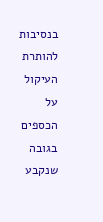בנסיבות להותרת העיקול על הכספים בגובה שנקבע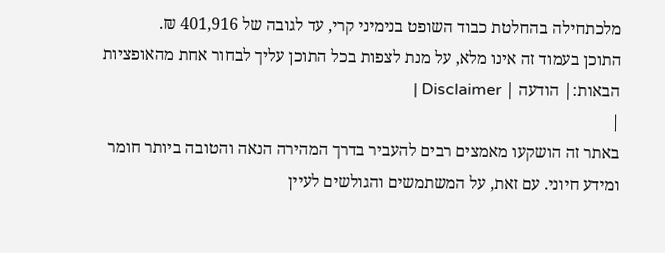מלכתחילה בהחלטת כבוד השופט בנימיני קרי, עד לגובה של 401,916 ₪.
התוכן בעמוד זה אינו מלא, על מנת לצפות בכל התוכן עליך לבחור אחת מהאופציות הבאות:| הודעה | Disclaimer |
|
באתר זה הושקעו מאמצים רבים להעביר בדרך המהירה הנאה והטובה ביותר חומר ומידע חיוני. עם זאת, על המשתמשים והגולשים לעיין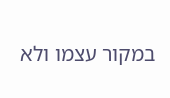במקור עצמו ולא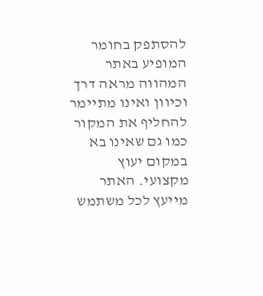להסתפק בחומר המופיע באתר המהווה מראה דרך וכיוון ואינו מתיימר להחליף את המקור כמו גם שאינו בא במקום יעוץ מקצועי. האתר מייעץ לכל משתמש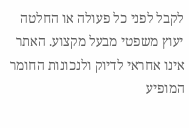לקבל לפני כל פעולה או החלטה יעוץ משפטי מבעל מקצוע. האתר אינו אחראי לדיוק ולנכונות החומר המופיע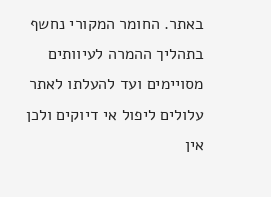באתר. החומר המקורי נחשף בתהליך ההמרה לעיוותים מסויימים ועד להעלתו לאתר עלולים ליפול אי דיוקים ולכן אין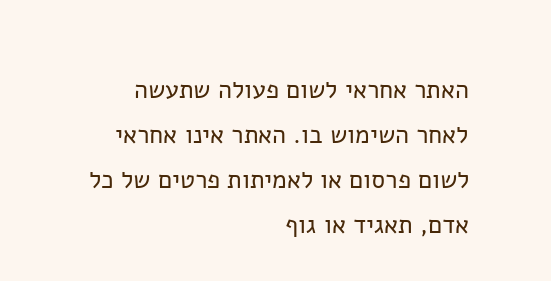האתר אחראי לשום פעולה שתעשה לאחר השימוש בו. האתר אינו אחראי לשום פרסום או לאמיתות פרטים של כל אדם, תאגיד או גוף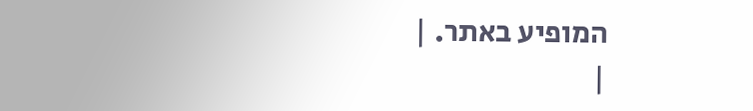המופיע באתר. |
|